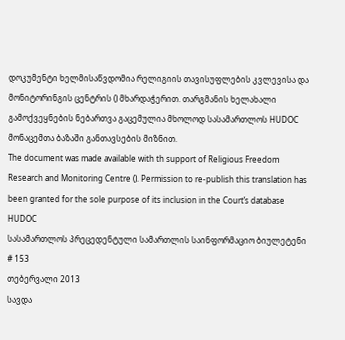დოკუმენტი ხელმისაწვდომია რელიგიის თავისუფლების კვლევისა და მონიტორინგის ცენტრის () მხარდაჭერით. თარგმანის ხელახალი გამოქვეყნების ნებართვა გაცემულია მხოლოდ სასამართლოს HUDOC მონაცემთა ბაზაში განთავსების მიზნით.
The document was made available with th support of Religious Freedom Research and Monitoring Centre (). Permission to re-publish this translation has been granted for the sole purpose of its inclusion in the Court’s database HUDOC
სასამართლოს პრეცედენტული სამართლის საინფორმაციო ბიულეტენი # 153
თებერვალი 2013
სავდა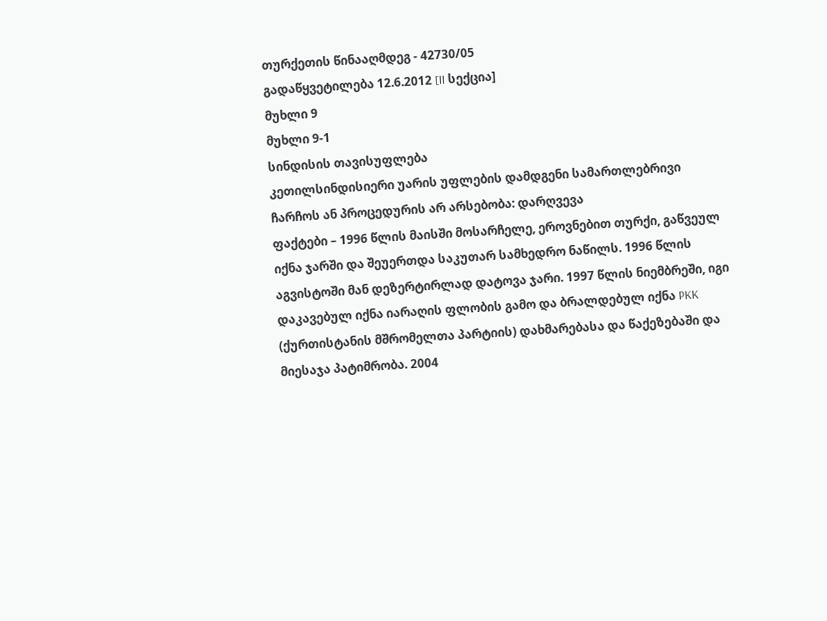თურქეთის წინააღმდეგ - 42730/05
გადაწყვეტილება 12.6.2012 [II სექცია]
მუხლი 9
მუხლი 9-1
სინდისის თავისუფლება
კეთილსინდისიერი უარის უფლების დამდგენი სამართლებრივი ჩარჩოს ან პროცედურის არ არსებობა: დარღვევა
ფაქტები – 1996 წლის მაისში მოსარჩელე, ეროვნებით თურქი, გაწვეულ იქნა ჯარში და შეუერთდა საკუთარ სამხედრო ნაწილს. 1996 წლის აგვისტოში მან დეზერტირლად დატოვა ჯარი. 1997 წლის ნიემბრეში, იგი დაკავებულ იქნა იარაღის ფლობის გამო და ბრალდებულ იქნა PKK (ქურთისტანის მშრომელთა პარტიის) დახმარებასა და წაქეზებაში და მიესაჯა პატიმრობა. 2004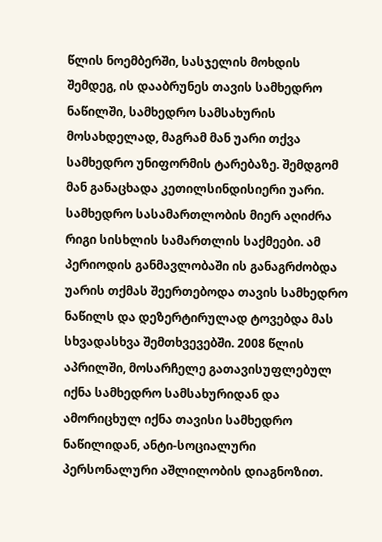წლის ნოემბერში, სასჯელის მოხდის შემდეგ, ის დააბრუნეს თავის სამხედრო ნაწილში, სამხედრო სამსახურის მოსახდელად, მაგრამ მან უარი თქვა სამხედრო უნიფორმის ტარებაზე. შემდგომ მან განაცხადა კეთილსინდისიერი უარი. სამხედრო სასამართლობის მიერ აღიძრა რიგი სისხლის სამართლის საქმეები. ამ პერიოდის განმავლობაში ის განაგრძობდა უარის თქმას შეერთებოდა თავის სამხედრო ნაწილს და დეზერტირულად ტოვებდა მას სხვადასხვა შემთხვევებში. 2008 წლის აპრილში, მოსარჩელე გათავისუფლებულ იქნა სამხედრო სამსახურიდან და ამორიცხულ იქნა თავისი სამხედრო ნაწილიდან, ანტი-სოციალური პერსონალური აშლილობის დიაგნოზით.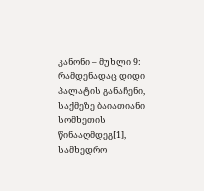კანონი – მუხლი 9: რამდენადაც დიდი პალატის განაჩენი, საქმეზე ბაიათიანი სომხეთის წინააღმდეგ[1], სამხედრო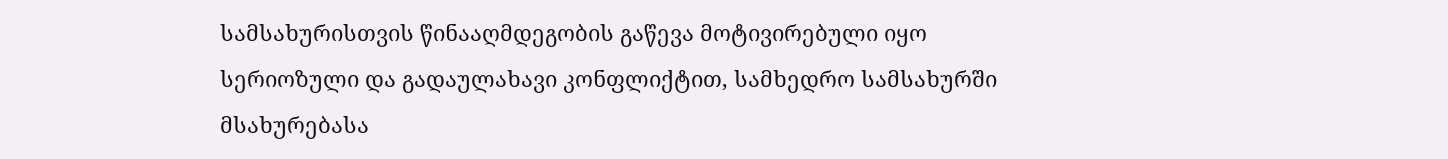სამსახურისთვის წინააღმდეგობის გაწევა მოტივირებული იყო სერიოზული და გადაულახავი კონფლიქტით, სამხედრო სამსახურში მსახურებასა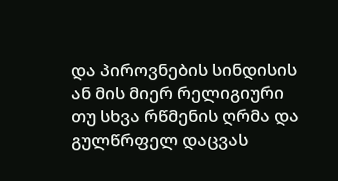და პიროვნების სინდისის ან მის მიერ რელიგიური თუ სხვა რწმენის ღრმა და გულწრფელ დაცვას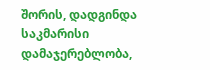შორის, დადგინდა საკმარისი დამაჯერებლობა,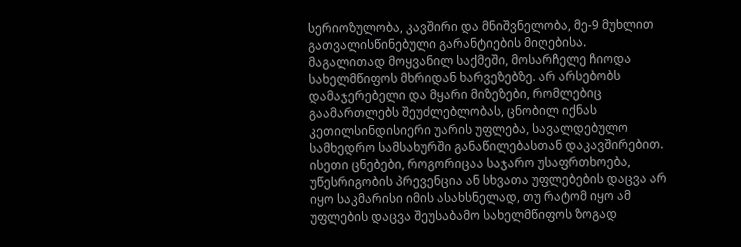სერიოზულობა, კავშირი და მნიშვნელობა, მე-9 მუხლით გათვალისწინებული გარანტიების მიღებისა.
მაგალითად მოყვანილ საქმეში, მოსარჩელე ჩიოდა სახელმწიფოს მხრიდან ხარვეზებზე. არ არსებობს დამაჯერებელი და მყარი მიზეზები, რომლებიც გაამართლებს შეუძლებლობას, ცნობილ იქნას კეთილსინდისიერი უარის უფლება, სავალდებულო სამხედრო სამსახურში განაწილებასთან დაკავშირებით. ისეთი ცნებები, როგორიცაა საჯარო უსაფრთხოება, უწესრიგობის პრევენცია ან სხვათა უფლებების დაცვა არ იყო საკმარისი იმის ასახსნელად, თუ რატომ იყო ამ უფლების დაცვა შეუსაბამო სახელმწიფოს ზოგად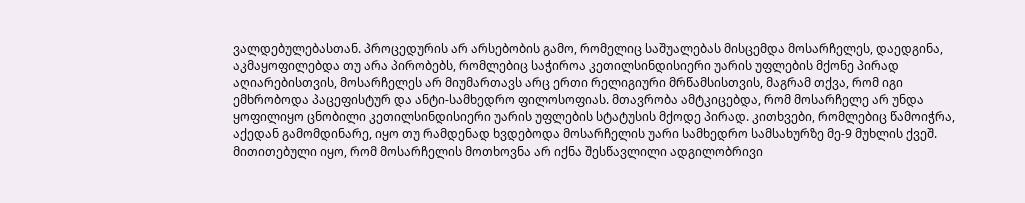ვალდებულებასთან. პროცედურის არ არსებობის გამო, რომელიც საშუალებას მისცემდა მოსარჩელეს, დაედგინა, აკმაყოფილებდა თუ არა პირობებს, რომლებიც საჭიროა კეთილსინდისიერი უარის უფლების მქონე პირად აღიარებისთვის, მოსარჩელეს არ მიუმართავს არც ერთი რელიგიური მრწამსისთვის, მაგრამ თქვა, რომ იგი ემხრობოდა პაცეფისტურ და ანტი-სამხედრო ფილოსოფიას. მთავრობა ამტკიცებდა, რომ მოსარჩელე არ უნდა ყოფილიყო ცნობილი კეთილსინდისიერი უარის უფლების სტატუსის მქოდე პირად. კითხვები, რომლებიც წამოიჭრა, აქედან გამომდინარე, იყო თუ რამდენად ხვდებოდა მოსარჩელის უარი სამხედრო სამსახურზე მე-9 მუხლის ქვეშ. მითითებული იყო, რომ მოსარჩელის მოთხოვნა არ იქნა შესწავლილი ადგილობრივი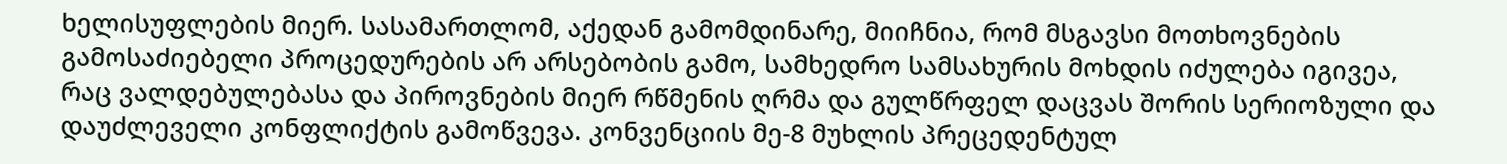ხელისუფლების მიერ. სასამართლომ, აქედან გამომდინარე, მიიჩნია, რომ მსგავსი მოთხოვნების გამოსაძიებელი პროცედურების არ არსებობის გამო, სამხედრო სამსახურის მოხდის იძულება იგივეა, რაც ვალდებულებასა და პიროვნების მიერ რწმენის ღრმა და გულწრფელ დაცვას შორის სერიოზული და დაუძლეველი კონფლიქტის გამოწვევა. კონვენციის მე-8 მუხლის პრეცედენტულ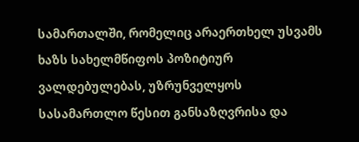სამართალში, რომელიც არაერთხელ უსვამს ხაზს სახელმწიფოს პოზიტიურ ვალდებულებას, უზრუნველყოს სასამართლო წესით განსაზღვრისა და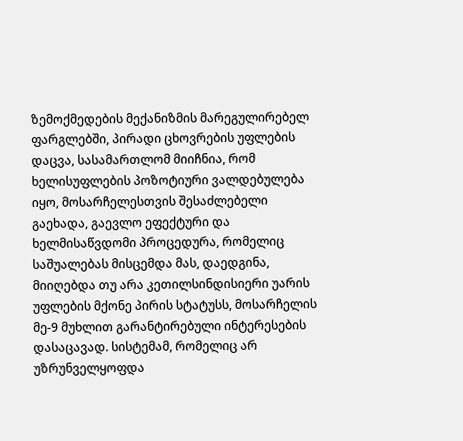ზემოქმედების მექანიზმის მარეგულირებელ ფარგლებში, პირადი ცხოვრების უფლების დაცვა, სასამართლომ მიიჩნია, რომ ხელისუფლების პოზოტიური ვალდებულება იყო, მოსარჩელესთვის შესაძლებელი გაეხადა, გაევლო ეფექტური და ხელმისაწვდომი პროცედურა, რომელიც საშუალებას მისცემდა მას, დაედგინა, მიიღებდა თუ არა კეთილსინდისიერი უარის უფლების მქონე პირის სტატუსს, მოსარჩელის მე-9 მუხლით გარანტირებული ინტერესების დასაცავად. სისტემამ, რომელიც არ უზრუნველყოფდა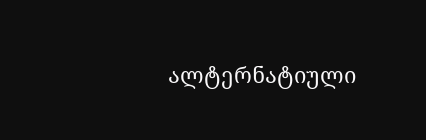ალტერნატიული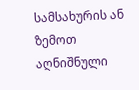სამსახურის ან ზემოთ აღნიშნული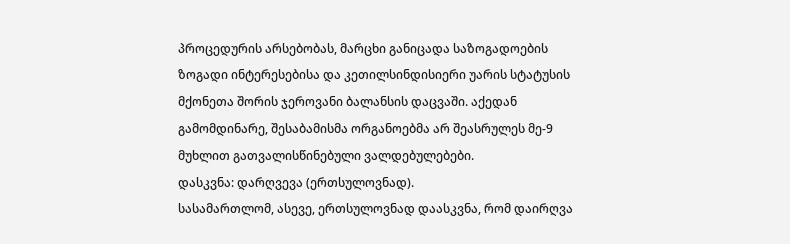პროცედურის არსებობას, მარცხი განიცადა საზოგადოების ზოგადი ინტერესებისა და კეთილსინდისიერი უარის სტატუსის მქონეთა შორის ჯეროვანი ბალანსის დაცვაში. აქედან გამომდინარე, შესაბამისმა ორგანოებმა არ შეასრულეს მე-9 მუხლით გათვალისწინებული ვალდებულებები.
დასკვნა: დარღვევა (ერთსულოვნად).
სასამართლომ, ასევე, ერთსულოვნად დაასკვნა, რომ დაირღვა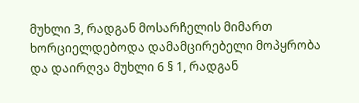მუხლი 3, რადგან მოსარჩელის მიმართ ხორციელდებოდა დამამცირებელი მოპყრობა და დაირღვა მუხლი 6 § 1, რადგან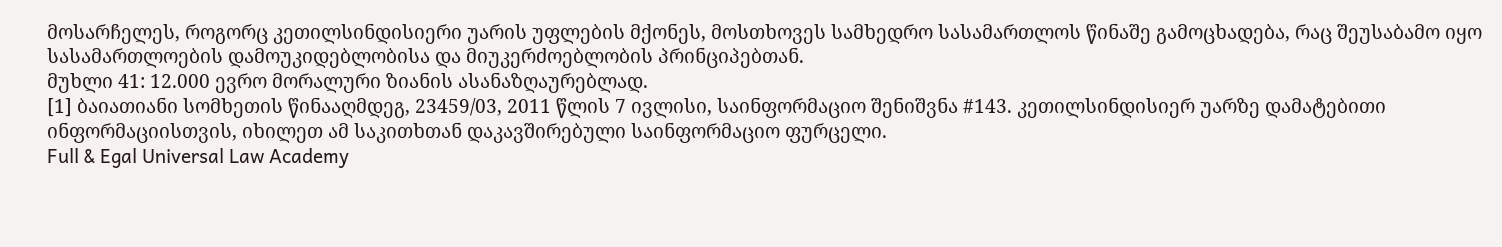მოსარჩელეს, როგორც კეთილსინდისიერი უარის უფლების მქონეს, მოსთხოვეს სამხედრო სასამართლოს წინაშე გამოცხადება, რაც შეუსაბამო იყო სასამართლოების დამოუკიდებლობისა და მიუკერძოებლობის პრინციპებთან.
მუხლი 41: 12.000 ევრო მორალური ზიანის ასანაზღაურებლად.
[1] ბაიათიანი სომხეთის წინააღმდეგ, 23459/03, 2011 წლის 7 ივლისი, საინფორმაციო შენიშვნა #143. კეთილსინდისიერ უარზე დამატებითი ინფორმაციისთვის, იხილეთ ამ საკითხთან დაკავშირებული საინფორმაციო ფურცელი.
Full & Egal Universal Law Academy